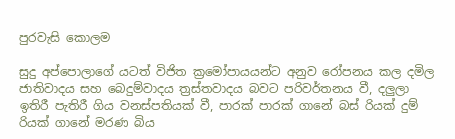පුරවැසි කොලම

සුදු අප්පොලාගේ යටත් විජිත ක්‍රමෝපායයන්ට අනුව රෝපනය කල දමිල ජාතිවාදය සහ බෙදුම්වාදය ත්‍රස්තවාදය බවට පරිවර්තනය වී, දලුලා ඉතිරී පැතිරී ගිය වනස්පතියක් වී, පාරක් පාරක් ගානේ බස් රියක් දුම් රියක් ගානේ මරණ බිය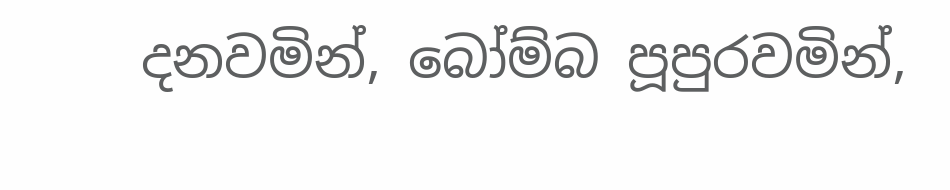දනවමින්, බෝම්බ පූපුරවමින්,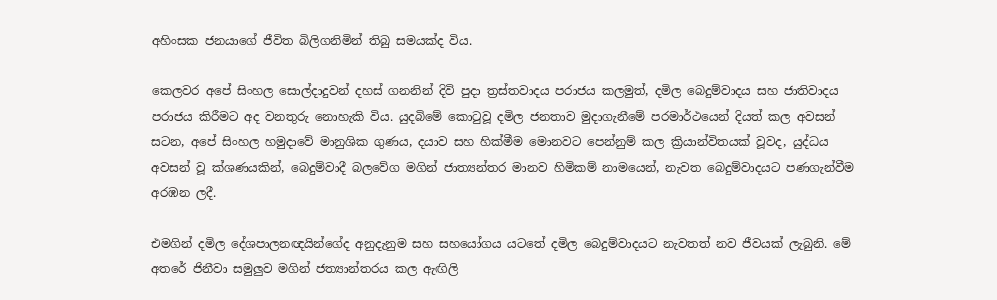අහිංසක ජනයාගේ ජීවිත බිලිගනිමින් තිබු සමයක්ද විය.

කෙලවර අපේ සිංහල සොල්දාදුවන් දහස් ගනනින් දිවි පුදා ත්‍රස්තවාදය පරාජය කලමුත්, දමිල බෙදුම්වාදය සහ ජාතිවාදය පරාජය කිරීමට අද වනතුරු නොහැකි විය. යුදබිමේ කොටුවූ දමිල ජනතාව මුදාගැනීමේ පරමාර්ථයෙන් දියත් කල අවසන් සටන, අපේ සිංහල හමුදාවේ මානුශික ගුණය, දයාව සහ හික්මීම මොනවට පෙන්නුම් කල ක්‍රියාන්විතයක් වූවද, යුද්ධය අවසන් වූ ක්ශණයකින්, බෙදුම්වාදී බලවේග මගින් ජාත්‍යන්තර මානව හිමිකම් නාමයෙන්, නැවත බෙදුම්වාදයට පණගැන්වීම අරඹන ලදී.

එමගින් දමිල දේශපාලනඥයින්ගේද අනුදැනුම සහ සහයෝගය යටතේ දමිල බෙදුම්වාදයට නැවතත් නව ජීවයක් ලැබුනි. මේ අතරේ ජිනීවා සමුලුව මගින් ජත්‍යාන්තරය කල ඇඟිලි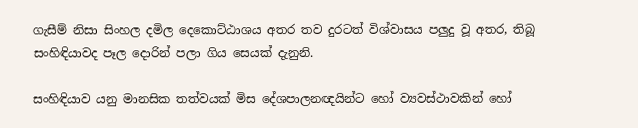ගැසීම් නිසා සිංහල දමිල දෙකොට්ඨාශය අතර තව දුරටත් විශ්වාසය පලුදු වූ අතර, තිබූ සංහිඳියාවද පෑල දොරින් පලා ගිය සෙයක් දැනුනි.

සංහිඳියාව යනු මානසික තත්වයක් මිස දේශපාලනඥයින්ට හෝ ව්‍යවස්ථාවකින් හෝ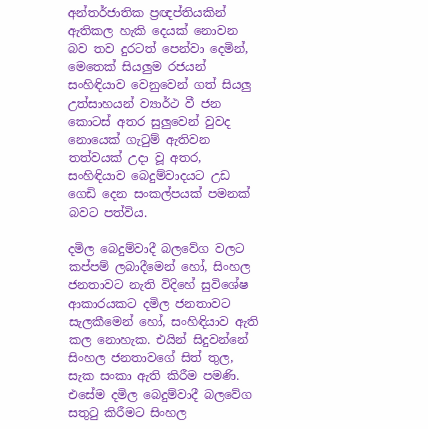අන්තර්ජාතික ප්‍රඥප්තියකින් ඇතිකල හැකි දෙයක් නොවන බව තව දුරටත් පෙන්වා දෙමින්, මෙතෙක් සියලුම රජයන් සංහිඳියාව වෙනුවෙන් ගත් සියලු උත්සාහයන් ව්‍යාර්ථ වී ජන කොටස් අතර සුලුවෙන් වුවද නොයෙක් ගැටුම් ඇතිවන තත්වයක් උදා වූ අතර, සංහිඳියාව බෙදුම්වාදයට උඩ ගෙඩි දෙන සංකල්පයක් පමනක් බවට පත්විය.

දමිල බෙදුම්වාදී බලවේග වලට කප්පම් ලබාදීමෙන් හෝ, සිංහල ජනතාවට නැති විදිහේ සුවිශේෂ ආකාරයකට දමිල ජනතාවට සැලකීමෙන් හෝ, සංහිඳියාව ඇති කල නොහැක. එයින් සිදුවන්නේ සිංහල ජනතාවගේ සිත් තුල, සැක සංකා ඇති කිරීම පමණි. එසේම දමිල බෙදුම්වාදී බලවේග සතුටු කිරීමට සිංහල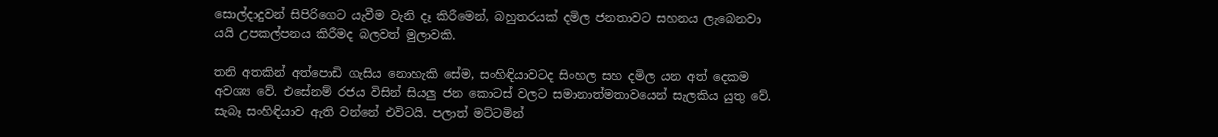සොල්දාදුවන් සිපිරිගෙට යැවීම වැනි දෑ කිරීමෙන්, බහුතරයක් දමිල ජනතාවට සහනය ලැබෙනවා යයි උපකල්පනය කිරීමද බලවත් මුලාවකි.

තනි අතකින් අත්පොඩි ගැසිය නොහැකි සේම, සංහිඳියාවටද සිංහල සහ දමිල යන අත් දෙකම අවශ්‍ය වේ. එසේනම් රජය විසින් සියලු ජන කොටස් වලට සමානාත්මතාවයෙන් සැලකිය යුතු වේ. සැබෑ සංහිඳියාව ඇති වන්නේ එවිටයි. පලාත් මට්ටමින්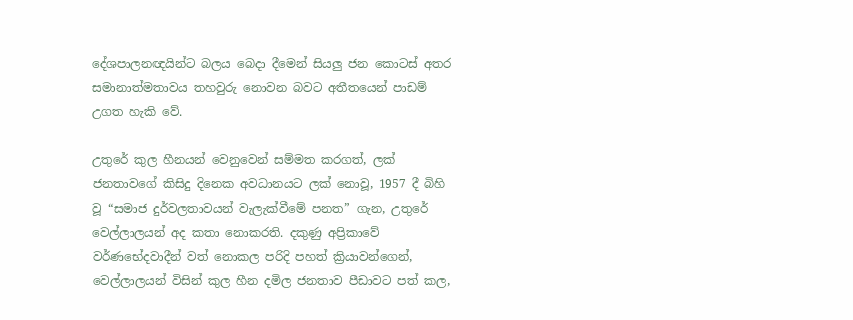දේශපාලනඥයින්ට බලය බෙදා දීමෙන් සියලු ජන කොටස් අතර සමානාත්මතාවය තහවුරු නොවන බවට අතීතයෙන් පාඩම් උගත හැකි වේ.

උතුරේ කුල හීනයන් වෙනුවෙන් සම්මත කරගත්, ලක් ජනතාවගේ කිසිදු දිනෙක අවධානයට ලක් නොවූ, 1957 දී බිහි වූ “සමාජ දුර්වලතාවයන් වැලැක්වීමේ පනත” ගැන, උතුරේ වෙල්ලාලයන් අද කතා නොකරති. දකුණු අප්‍රිකාවේ වර්ණභේදවාදීන් වත් නොකල පරිදි පහත් ක්‍රියාවන්ගෙන්, වෙල්ලාලයන් විසින් කුල හීන දමිල ජනතාව පීඩාවට පත් කල,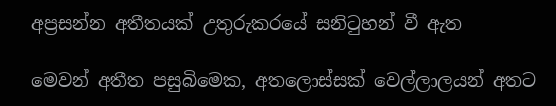අප්‍රසන්න අතීතයක් උතුරුකරයේ සනිටුහන් වී ඇත

මෙවන් අතීත පසුබිමෙක, අතලොස්සක් වෙල්ලාලයන් අතට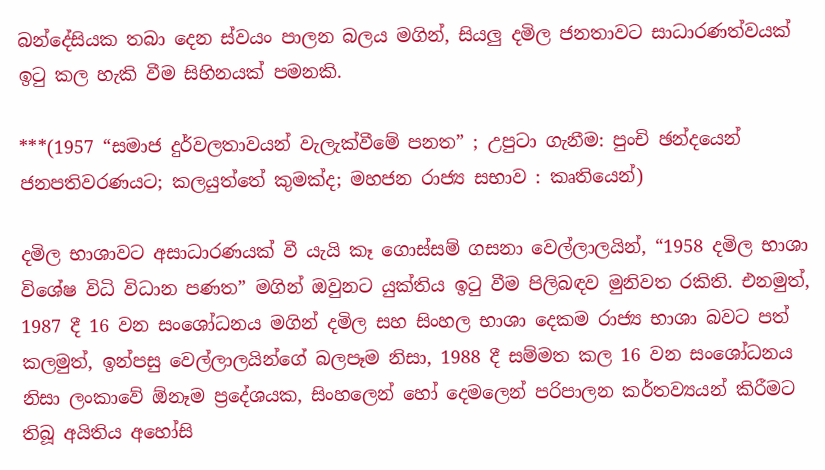බන්දේසියක තබා දෙන ස්වයං පාලන බලය මගින්, සියලු දමිල ජනතාවට සාධාරණත්වයක් ඉටු කල හැකි වීම සිහිනයක් පමනකි.

***(1957 “සමාජ දුර්වලතාවයන් වැලැක්වීමේ පනත” ; උපුටා ගැනීම: පුංචි ඡන්දයෙන් ජනපතිවරණයට; කලයුත්තේ කුමක්ද; මහජන රාජ්‍ය සභාව : කෘතියෙන්)

දමිල භාශාවට අසාධාරණයක් වී යැයි කෑ ගොස්සම් ගසනා වෙල්ලාලයින්, “1958 දමිල භාශා විශේෂ විධි විධාන පණත” මගින් ඔවුනට යුක්තිය ඉටු වීම පිලිබඳව මුනිවත රකිති. එනමුත්, 1987 දී 16 වන සංශෝධනය මගින් දමිල සහ සිංහල භාශා දෙකම රාජ්‍ය භාශා බවට පත් කලමුත්, ඉන්පසු වෙල්ලාලයින්ගේ බලපෑම නිසා, 1988 දී සම්මත කල 16 වන සංශෝධනය නිසා ලංකාවේ ඕනෑම ප්‍රදේශයක, සිංහලෙන් හෝ දෙමලෙන් පරිපාලන කර්තව්‍යයන් කිරීමට තිබූ අයිතිය අහෝසි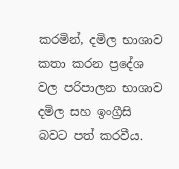කරමින්, දමිල භාශාව කතා කරන ප්‍රදේශ වල පරිපාලන භාශාව දමිල සහ ඉංග්‍රීසි බවට පත් කරවීය.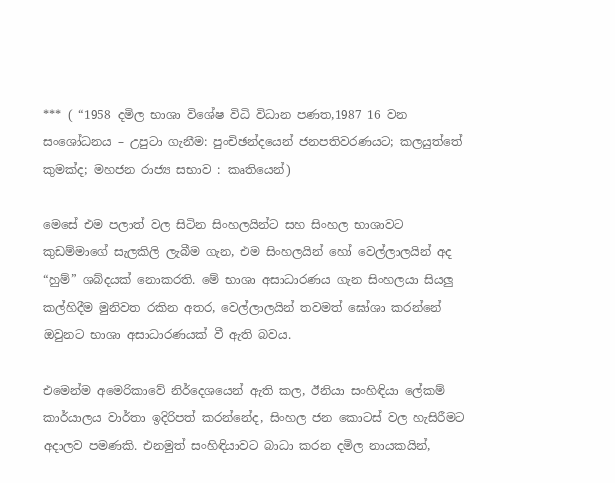*** ( “1958 දමිල භාශා විශේෂ විධි විධාන පණත,1987 16 වන සංශෝධනය – උපුටා ගැනීම: පුංචිඡන්දයෙන් ජනපතිවරණයට; කලයුත්තේ කුමක්ද; මහජන රාජ්‍ය සභාව : කෘතියෙන්)

මෙසේ එම පලාත් වල සිටින සිංහලයින්ට සහ සිංහල භාශාවට කුඩම්මාගේ සැලකිලි ලැබීම ගැන, එම සිංහලයින් හෝ වෙල්ලාලයින් අද “හුම්” ශබ්දයක් නොකරති. මේ භාශා අසාධාරණය ගැන සිංහලයා සියලු කල්හිදීම මුනිවත රකින අතර, වෙල්ලාලයින් තවමත් ඝෝශා කරන්නේ ඔවුනට භාශා අසාධාරණයක් වී ඇති බවය.

එමෙන්ම අමෙරිකාවේ නිර්දෙශයෙන් ඇති කල, ඊනියා සංහිඳියා ලේකම් කාර්යාලය වාර්තා ඉදිරිපත් කරන්නේද, සිංහල ජන කොටස් වල හැසිරීමට අදාලව පමණකි. එනමුත් සංහිඳියාවට බාධා කරන දමිල නායකයින්,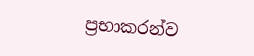ප්‍රභාකරන්ව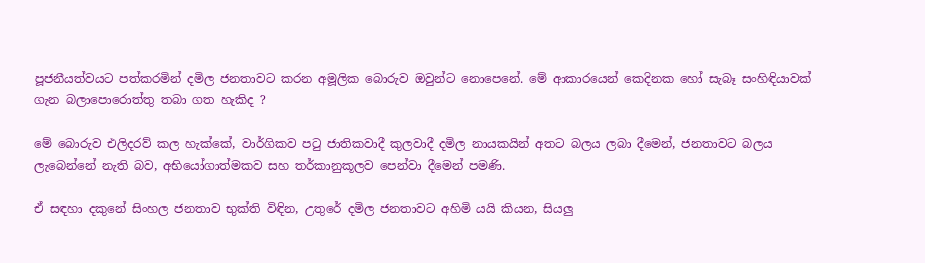පූජනීයත්වයට පත්කරමින් දමිල ජනතාවට කරන අමූලික බොරුව ඔවුන්ට නොපෙනේ. මේ ආකාරයෙන් කෙදිනක හෝ සැබෑ සංහිඳියාවක් ගැන බලාපොරොත්තු තබා ගත හැකිද ?

මේ බොරුව එලිදරව් කල හැක්කේ, වාර්ගිකව පටු ජාතිකවාදී කුලවාදී දමිල නායකයින් අතට බලය ලබා දීමෙන්, ජනතාවට බලය ලැබෙන්නේ නැති බව, අභියෝගාත්මකව සහ තර්කානුකූලව පෙන්වා දීමෙන් පමණි.

ඒ සඳහා දකුනේ සිංහල ජනතාව භුක්ති විඳින, උතුරේ දමිල ජනතාවට අහිමි යයි කියන, සියලු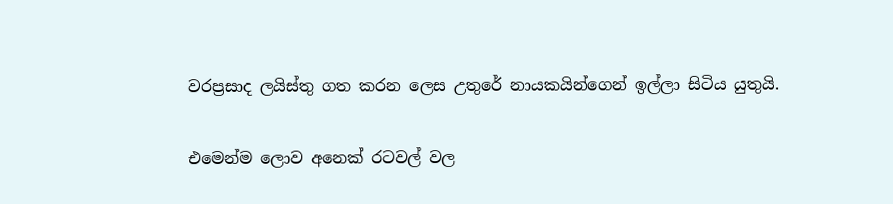වරප්‍රසාද ලයිස්තු ගත කරන ලෙස උතුරේ නායකයින්ගෙන් ඉල්ලා සිටිය යුතුයි.

එමෙන්ම ලොව අනෙක් රටවල් වල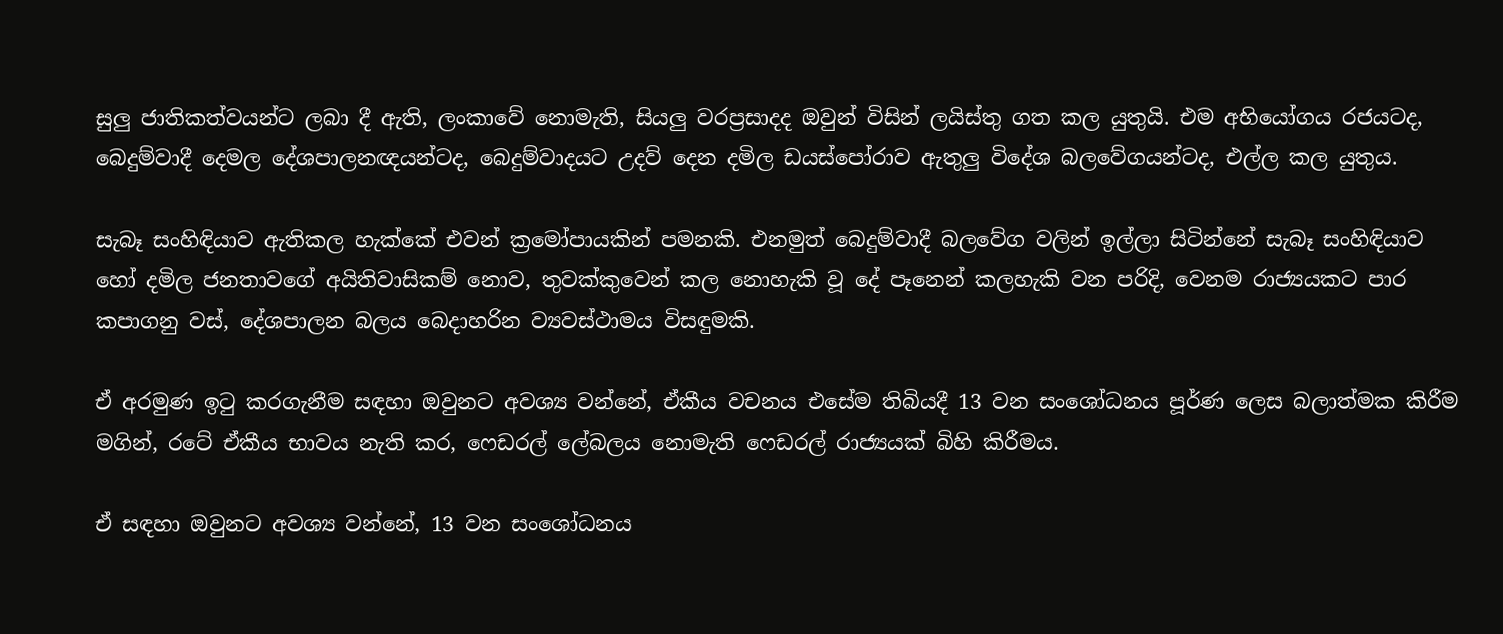සුලු ජාතිකත්වයන්ට ලබා දී ඇති, ලංකාවේ නොමැති, සියලු වරප්‍රසාදද ඔවුන් විසින් ලයිස්තු ගත කල යුතුයි. එම අභියෝගය රජයටද, බෙදුම්වාදී දෙමල දේශපාලනඥයන්ටද, බෙදුම්වාදයට උදව් දෙන දමිල ඩයස්පෝරාව ඇතුලු විදේශ බලවේගයන්ටද, එල්ල කල යුතුය.

සැබෑ සංහිඳියාව ඇතිකල හැක්කේ එවන් ක්‍රමෝපායකින් පමනකි. එනමුත් බෙදුම්වාදී බලවේග වලින් ඉල්ලා සිටින්නේ සැබෑ සංහිඳියාව හෝ දමිල ජනතාවගේ අයිතිවාසිකම් නොව, තුවක්කුවෙන් කල නොහැකි වූ දේ පෑනෙන් කලහැකි වන පරිදි, වෙනම රාජ්‍යයකට පාර කපාගනු වස්, දේශපාලන බලය බෙදාහරින ව්‍යවස්ථාමය විසඳුමකි.

ඒ අරමුණ ඉටු කරගැනීම සඳහා ඔවුනට අවශ්‍ය වන්නේ, ඒකීය වචනය එසේම තිබියදී 13 වන සංශෝධනය පූර්ණ ලෙස බලාත්මක කිරීම මගින්, රටේ ඒකීය භාවය නැති කර, ෆෙඩරල් ලේබලය නොමැති ෆෙඩරල් රාජ්‍යයක් බිහි කිරීමය.

ඒ සඳහා ඔවුනට අවශ්‍ය වන්නේ, 13 වන සංශෝධනය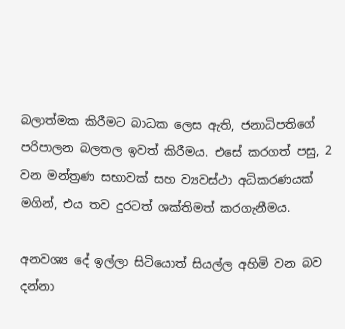බලාත්මක කිරීමට බාධක ලෙස ඇති, ජනාධිපතිගේ පරිපාලන බලතල ඉවත් කිරීමය. එසේ කරගත් පසු, 2 වන මන්ත්‍රණ සභාවක් සහ ව්‍යවස්ථා අධිකරණයක් මගින්, එය තව දුරටත් ශක්තිමත් කරගැනීමය.

අනවශ්‍ය දේ ඉල්ලා සිටියොත් සියල්ල අහිමි වන බව දන්නා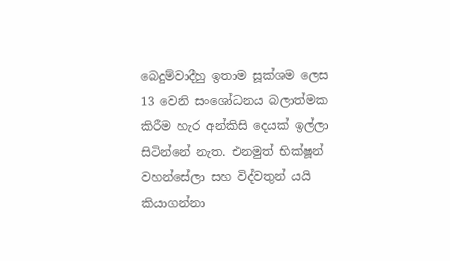බෙදුම්වාදීහු ඉතාම සූක්ශම ලෙස 13 වෙනි සංශෝධනය බලාත්මක කිරීම හැර අන්කිසි දෙයක් ඉල්ලා සිටින්නේ නැත. එනමුත් භික්ෂූන් වහන්සේලා සහ විද්වතුන් යයි කියාගන්නා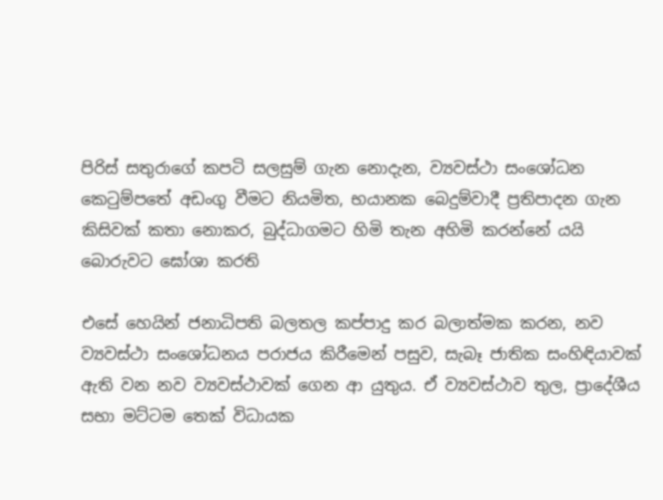පිරිස් සතුරාගේ කපටි සලසුම් ගැන නොදැන, ව්‍යවස්ථා සංශෝධන කෙටුම්පතේ අඩංගු වීමට නියමිත, භයානක බෙදුම්වාදී ප්‍රතිපාදන ගැන කිසිවක් කතා නොකර, බුද්ධාගමට හිමි තැන අහිමි කරන්නේ යයි බොරුවට ඝෝශා කරති

එසේ හෙයින් ජනාධිපති බලතල කප්පාදු කර බලාත්මක කරන, නව ව්‍යවස්ථා සංශෝධනය පරාජය කිරීමෙන් පසුව, සැබෑ ජාතික සංහිඳියාවක් ඇති වන නව ව්‍යවස්ථාවක් ගෙන ආ යුතුය. ඒ ව්‍යවස්ථාව තුල, ප්‍රාදේශීය සභා මට්ටම තෙක් විධායක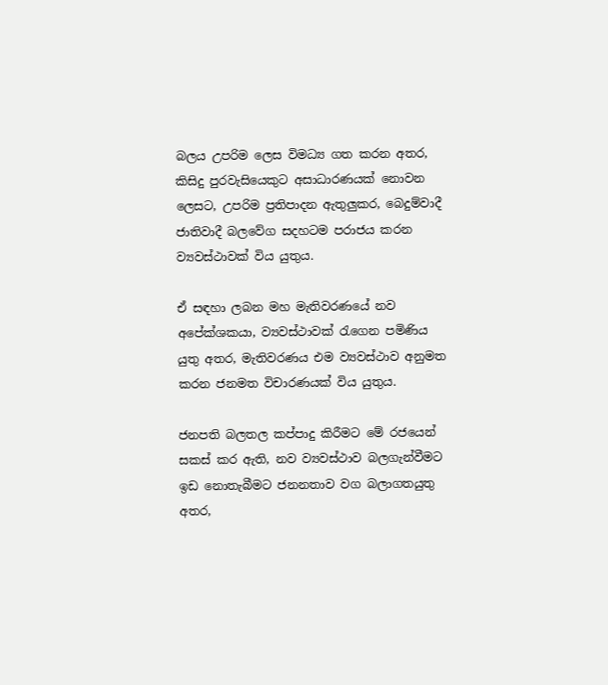බලය උපරිම ලෙස විමධ්‍ය ගත කරන අතර, කිසිදු පුරවැසියෙකුට අසාධාරණයක් නොවන ලෙසට, උපරිම ප්‍රතිපාදන ඇතුලුකර, බෙදුම්වාදී ජාතිවාදී බලවේග සදහටම පරාජය කරන ව්‍යවස්ථාවක් විය යුතුය.

ඒ සඳහා ලබන මහ මැතිවරණයේ නව අපේක්ශකයා, ව්‍යවස්ථාවක් රැගෙන පමිණිය යුතු අතර, මැතිවරණය එම ව්‍යවස්ථාව අනුමත කරන ජනමත විචාරණයක් විය යුතුය.

ජනපති බලතල කප්පාදු කිරීමට මේ රජයෙන් සකස් කර ඇති, නව ව්‍යවස්ථාව බලගැන්වීමට ඉඩ නොතැබීමට ජනනතාව වග බලාගතයුතු අතර,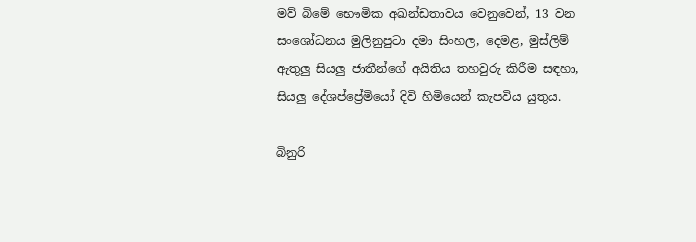මව් බිමේ භෞමික අඛන්ඩතාවය වෙනුවෙන්, 13 වන සංශෝධනය මුලිනුපුටා දමා සිංහල, දෙමළ, මුස්ලිම් ඇතුලු සියලු ජාතීන්ගේ අයිතිය තහවුරු කිරීම සඳහා, සියලු දේශප්ප්‍රේමියෝ දිවි හිමියෙන් කැපවිය යුතුය.

බිනුරි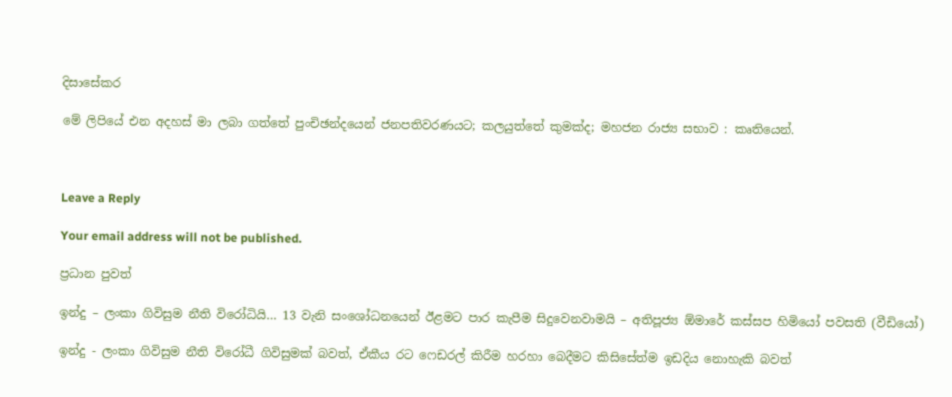දිසාසේකර

මේ ලිපියේ එන අදහස් මා ලබා ගත්තේ පුංචිඡන්දයෙන් ජනපතිවරණයට; කලයුත්තේ කුමක්ද; මහජන රාජ්‍ය සභාව : කෘතියෙන්.



Leave a Reply

Your email address will not be published.

ප්‍රධාන පුවත්

ඉන්දු – ලංකා ගිවිසුම නීති විරෝධියි… 13 වැනි සංශෝධනයෙන් ඊළමට පාර කැපීම සිදුවෙනවාමයි – අතිපූජ්‍ය ඕමාරේ කස්සප හිමියෝ පවසති (වීඩියෝ)

ඉන්දු - ලංකා ගිවිසුම නීති විරෝධී ගිවිසුමක් බවත්, ඒකීය රට ෆෙඩරල් කිරීම හරහා බෙදීමට කිසිසේත්ම ඉඩදිය නොහැකි බවත්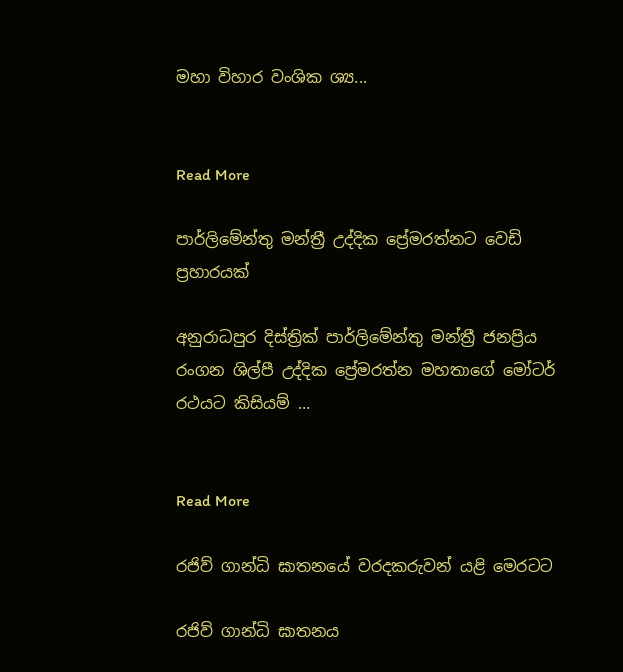මහා විහාර වංශික ශ්‍ය...


Read More

පාර්ලිමේන්තු මන්ත්‍රී උද්දික ප්‍රේමරත්නට වෙඩි ප්‍රහාරයක්

අනුරාධපුර දිස්ත්‍රික් පාර්ලිමේන්තු මන්ත්‍රී ජනප්‍රිය රංගන ශිල්පී උද්දික ප්‍රේමරත්න මහතාගේ මෝටර් රථයට කිසියම් ...


Read More

රජිව් ගාන්ධි ඝාතනයේ වරදකරුවන් යළි මෙරටට

රජිව් ගාන්ධි ඝාතනය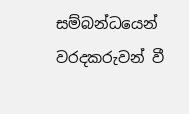සම්බන්ධයෙන් වරදකරුවන් වී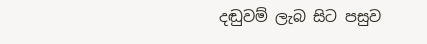දඬුවම් ලැබ සිට පසුව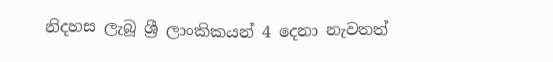නිදහස ලැබූ ශ්‍රී ලාංකිකයන් 4 දෙනා නැවතත්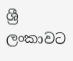ශ්‍රී ලංකාවට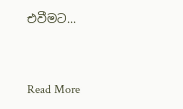එවීමට...


Read More